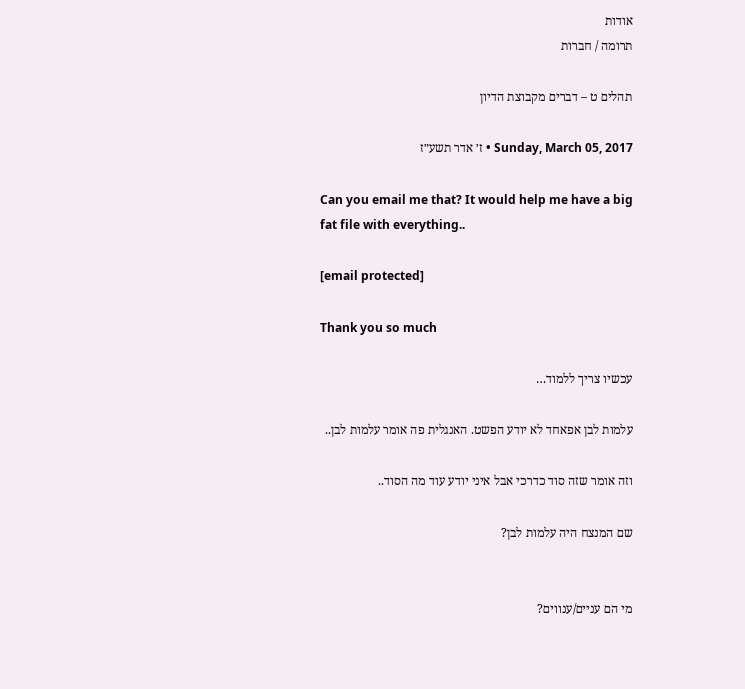אודות
תרומה / חברות

תהלים ט – דברים מקבוצת הדיון

Sunday, March 05, 2017 • ז׳ אדר תשע״ז

Can you email me that? It would help me have a big fat file with everything..

[email protected]

Thank you so much

עכשיו צריך ללמוד…

עלמות לבן אפאחד לא יודע הפשט. האנגלית פה אומר עלמות לבן..

וזה אומר שזה סוד כדרכי אבל איני יודע עוד מה הסוד..

שם המנצח היה עלמות לבן?


מי הם עניים/ענווים?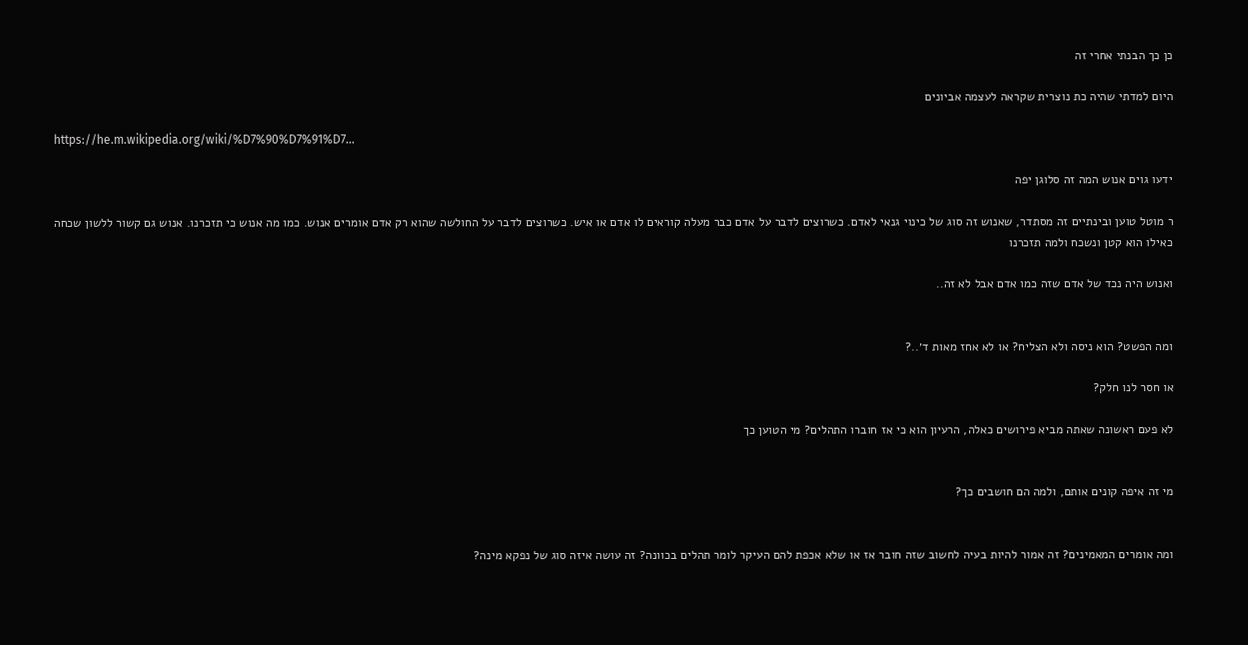כן כך הבנתי אחרי זה

היום למדתי שהיה כת נוצרית שקראה לעצמה אביונים

https://he.m.wikipedia.org/wiki/%D7%90%D7%91%D7…

ידעו גוים אנוש המה זה סלוגן יפה

ר מוטל טוען ובינתיים זה מסתדר, שאנוש זה סוג של כינוי גנאי לאדם. כשרוצים לדבר על אדם כבר מעלה קוראים לו אדם או איש. כשרוצים לדבר על החולשה שהוא רק אדם אומרים אנוש. כמו מה אנוש כי תזכרנו. אנוש גם קשור ללשון שכחה כאילו הוא קטן ונשכח ולמה תזכרנו

ואנוש היה נכד של אדם שזה כמו אדם אבל לא זה..


ומה הפשט? הוא ניסה ולא הצליח? או לא אחז מאות ד׳..?

או חסר לנו חלק?

לא פעם ראשונה שאתה מביא פירושים כאלה, הרעיון הוא כי אז חוברו התהלים? מי הטוען כך


מי זה איפה קונים אותם, ולמה הם חושבים כך?


ומה אומרים המאמינים? זה אמור להיות בעיה לחשוב שזה חובר אז או שלא אכפת להם העיקר לומר תהלים בכוונה? זה עושה איזה סוג של נפקא מינה?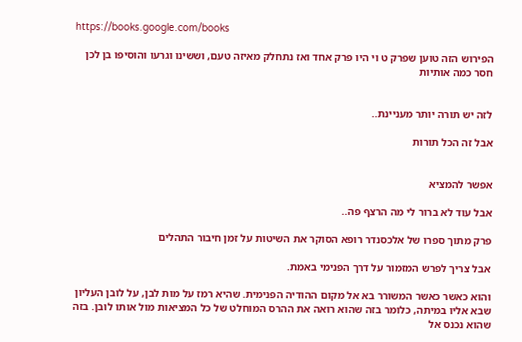https://books.google.com/books

הפירוש הזה טוען שפרק ט וי היו פרק אחד ואז נתחלק מאיזה טעם, וששינו וגרעו והוסיפו בן לכן חסר כמה אותיות


לזה יש תורה יותר מעניינת..

אבל זה הכל תורות


אפשר להמציא

אבל עוד לא ברור לי מה הרצף פה..

פרק מתוך ספרו של אלכסנדר רופא הסוקר את השיטות על זמן חיבור התהלים

אבל צריך לפרש המזמור על דרך הפנימי באמת.

והוא כאשר כאשר המשורר בא אל מקום ההודיה הפנימית. שהיא רמז על מות לבן, על לובן העליון שבא אליו במיתה, כלומר בזה שהוא רואה את ההרס המוחלט של כל המציאות מול אותו לובן. בזה שהוא נכנס אל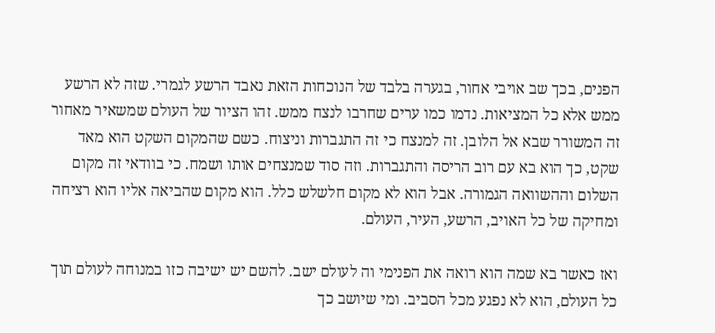הפנים, בכך שב אויבי אחור, בגערה בלבד של הנוכחות הזאת נאבד הרשע לגמרי. שזה לא הרשע ממש אלא כל המציאות. נדמו כמו ערים שחרבו לנצח ממש. זהו הציור של העולם שמשאיר מאחור זה המשורר שבא אל הלובן. זה למנצח כי זה התגברות וניצוח. כשם שהמקום השקט הוא מאד שקט, כך הוא בא עם רוב הריסה והתגברות. וזה סוד שמנצחים אותו ושמח. כי בוודאי זה מקום השלום וההשוואה הגמורה. אבל הוא לא מקום חלשלש כלל. הוא מקום שהביאה אליו הוא רציחה ומחיקה של כל האויב, הרשע, העיר, העולם.

ואז כאשר בא שמה הוא רואה את הפנימי וה לעולם ישב. להשם יש ישיבה כזו במנוחה לעולם תוך כל העולם, הוא לא נפגע מכל הסביב. ומי שיושב כך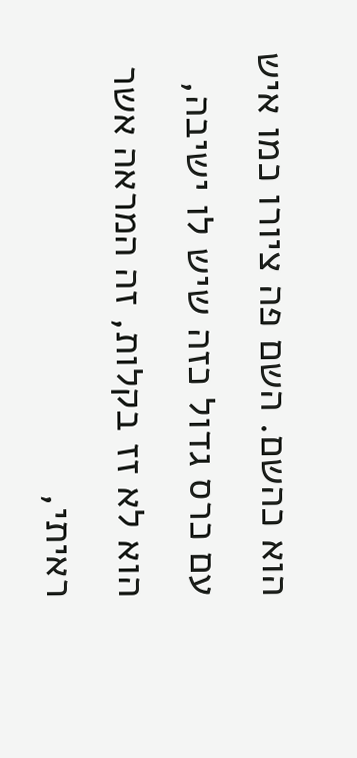הוא כהשם. השם פה ציורו כמו איש עם כרס גדול כזה שיש לו ישיבה, הוא לא זז בקלות, זה המראה אשר ראיתי,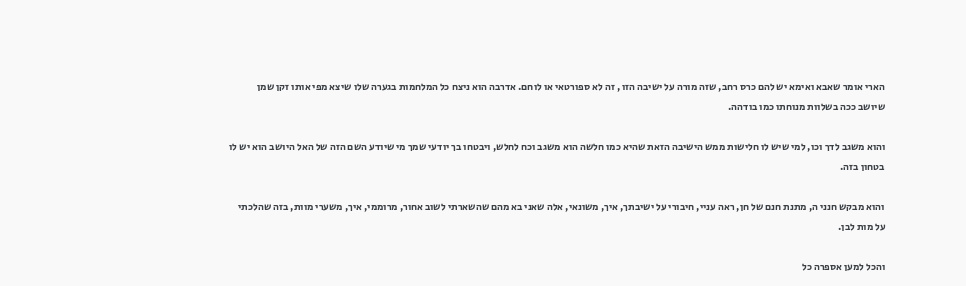הארי אומר שאבא ואימא יש להם כרס רחב, שזה מורה על ישיבה הזו , זה לא ספורטאי או לוחם. אדרבה הוא ניצח כל המלחמות בגערה שלו שיצא מפי אותו זקן שמן שיושב ככה בשלוות מנוחתו כמו בודהה.

והוא משגב לדך וכו, למי שיש לו חלישות ממש הישיבה הזאת שהיא כמו חלשה הוא משגב וכח לחלש, ויבטחו בך יודעי שמך מי שיודע השם הזה של האל היושב הוא יש לו בטחון בזה.

והוא מבקש חנני ה, מתנת חנם של חן, ראה עניי, חיבורי על ישיבתך, איך, משונאי, אלה שאני בא מהם שהשארתי לשוב אחור, מרוממי, איך, משערי מוות, בזה שהלכתי על מות לבן.

והכל למען אספרה כל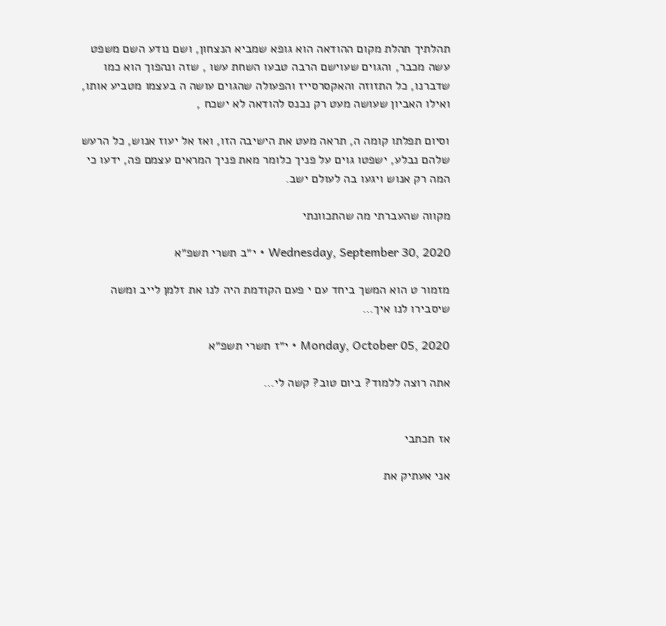תהלתיך תהלת מקום ההודאה הוא גופא שמביא הנצחון, ושם נודע השם משפט עשה מכבר, והגוים שעוישם הרבה טבעו השחת עשו , שזה ונהפוך הוא כמו שדברנו, כל התזוזה והאקסרסייז והפעולה שהגוים עושה ה בעצמו מטביע אותו, ואילו האביון שעושה מעט רק נכנס להודאה לא ישכח ,

וסיום תפלתו קומה ה, תראה מעט את הישיבה הזו, ואז אל יעוז אנוש, כל הרעש שלהם נבלע, ישפטו גוים על פניך כלומר מאת פניך המראים עצמם פה, ידעו כי המה רק אנוש ויגעו בה לעולם ישב.

מקווה שהעברתי מה שהתכוונתי

Wednesday, September 30, 2020 • י״ב תשרי תשפ״א

מזמור ט הוא המשך ביחד עם י פעם הקודמת היה לנו את זלמן לייב ומשה שיסבירו לנו איך…

Monday, October 05, 2020 • י״ז תשרי תשפ״א

אתה רוצה ללמוד? ביום טוב? קשה לי…


אז תכתבי

אני אעתיק את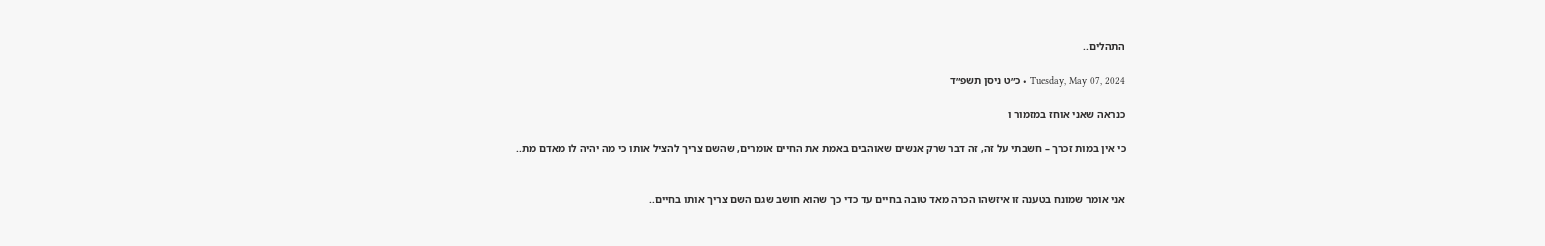התהלים..

Tuesday, May 07, 2024 • כ״ט ניסן תשפ״ד

כנראה שאני אוחז במזמור ו

כי אין במות זכרך – חשבתי על זה, זה דבר שרק אנשים שאוהבים באמת את החיים אומרים, שהשם צריך להציל אותו כי מה יהיה לו מאדם מת..


אני אומר שמונח בטענה זו איזשהו הכרה מאד טובה בחיים עד כדי כך שהוא חושב שגם השם צריך אותו בחיים..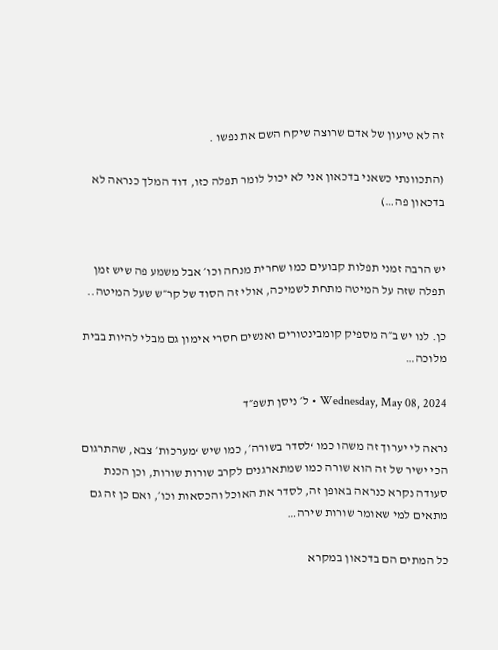זה לא טיעון של אדם שרוצה שיקח השם את נפשו .

(התכוונתי כשאני בדכאון אני לא יכול לומר תפלה כזו, דוד המלך כנראה לא בדכאון פה…)


יש הרבה זמני תפלות קבועים כמו שחרית מנחה וכו׳ אבל משמע פה שיש זמן תפלה שזה על המיטה מתחת לשמיכה, אולי זה הסוד של קר״ש שעל המיטה..

כן. לנו יש ב״ה מספיק קומבינטורים ואנשים חסרי אימון גם מבלי להיות בבית מלוכה…

Wednesday, May 08, 2024 • ל׳ ניסן תשפ״ד

נראה לי יערוך זה משהו כמו ‘לסדר בשורה׳, כמו שיש ‘מערכות׳ צבא, שהתרגום הכי ישיר של זה הוא שורה כמו שמתארגנים לקרב שורות שורות, וכן הכנת סעודה נקרא כנראה באופן זה, לסדר את האוכל והכסאות וכו׳, ואם כן זה גם מתאים למי שאומר שורות שירה…

כל המתים הם בדכאון במקרא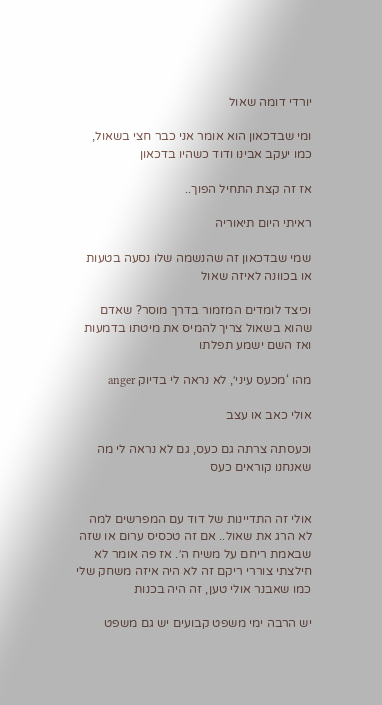יורדי דומה שאול

ומי שבדכאון הוא אומר אני כבר חצי בשאול, כמו יעקב אבינו ודוד כשהיו בדכאון

אז זה קצת התחיל הפוך..

ראיתי היום תיאוריה

שמי שבדכאון זה שהנשמה שלו נסעה בטעות או בכוונה לאיזה שאול

וכיצד לומדים המזמור בדרך מוסר? שאדם שהוא בשאול צריך להמיס את מיטתו בדמעות ואז השם ישמע תפלתו

מהו ‘מכעס עיני׳, לא נראה לי בדיוק anger

אולי כאב או עצב

וכעסתה צרתה גם כעס, גם לא נראה לי מה שאנחנו קוראים כעס


אולי זה התדיינות של דוד עם המפרשים למה לא הרג את שאול.. אם זה טכסיס ערום או שזה שבאמת ריחם על משיח ה׳. אז פה אומר לא חילצתי צוררי ריקם זה לא היה איזה משחק שלי כמו שאבנר אולי טען, זה היה בכנות

יש הרבה ימי משפט קבועים יש גם משפט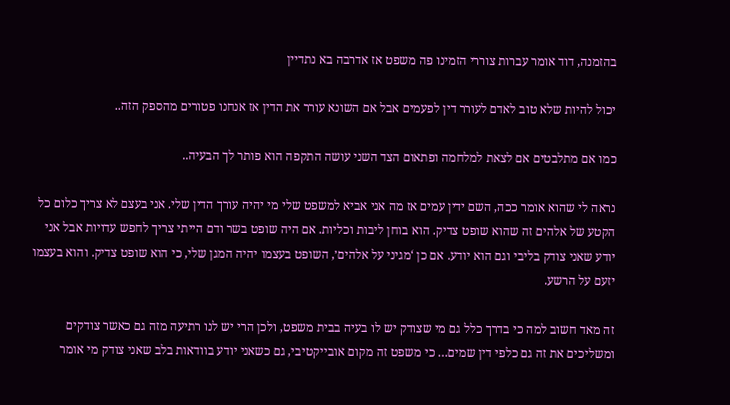בהזמנה, דוד אומר עברות צוררי הזמינו פה משפט אז אדרבה בא נתדיין

יכול להיות שלא טוב לאדם לעורר דין לפעמים אבל אם השונא עורר את הדין אז אנחנו פטורים מהספק הזה..

כמו אם מתלבטים אם לצאת למלחמה ופתאום הצד השני עושה התקפה הוא פותר לך הבעיה..

נראה לי שהוא אומר ככה, השם ידין עמים אז מה אני אביא למשפט שלי מי יהיה עורך הדין שלי. אני בעצם לא צריך כלום כל הקטע של אלהים זה שהוא שופט צדיק. הוא בוחן ליבות וכליות. אם היה שופט בשר ודם הייתי צריך לחפש עדויות אבל אני יודע שאני צודק בליבי וגם הוא יודע. אם כן ‘מגיני על אלהים׳, השופט בעצמו יהיה המגן שלי, כי הוא שופט צדיק. והוא בעצמו יזעם על הרשע.

זה מאד חשוב למה כי בדרך כלל גם מי שצודק יש לו בעיה בבית משפט, ולכן הרי יש לנו רתיעה מזה גם כאשר צודקים ומשליכים את זה גם כלפי דין שמים… כי משפט זה מקום אובייקטיבי, גם כשאני יודע בוודאות בלב שאני צודק מי אומר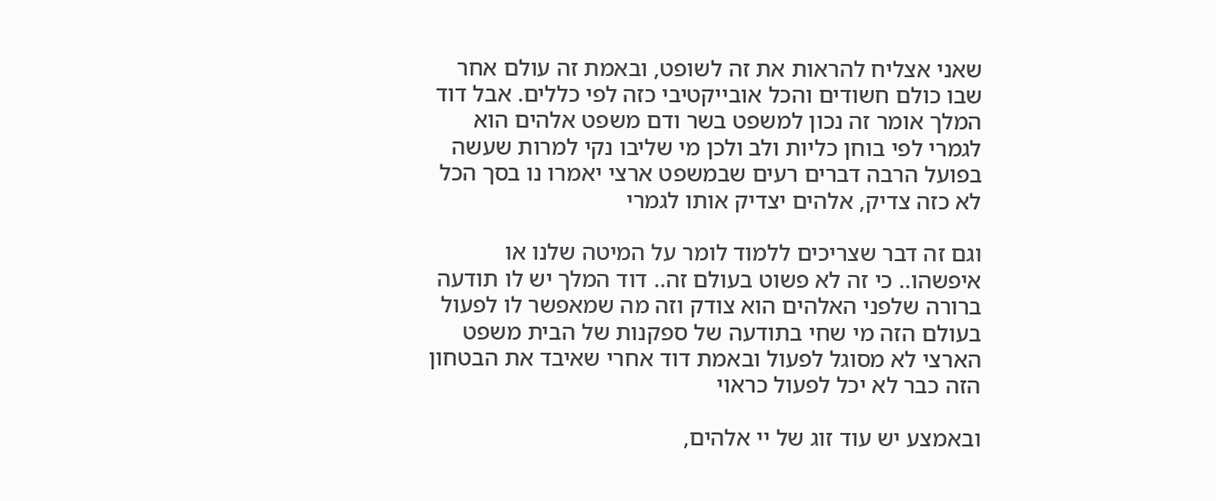שאני אצליח להראות את זה לשופט, ובאמת זה עולם אחר שבו כולם חשודים והכל אובייקטיבי כזה לפי כללים. אבל דוד המלך אומר זה נכון למשפט בשר ודם משפט אלהים הוא לגמרי לפי בוחן כליות ולב ולכן מי שליבו נקי למרות שעשה בפועל הרבה דברים רעים שבמשפט ארצי יאמרו נו בסך הכל לא כזה צדיק, אלהים יצדיק אותו לגמרי

וגם זה דבר שצריכים ללמוד לומר על המיטה שלנו או איפשהו.. כי זה לא פשוט בעולם זה.. דוד המלך יש לו תודעה ברורה שלפני האלהים הוא צודק וזה מה שמאפשר לו לפעול בעולם הזה מי שחי בתודעה של ספקנות של הבית משפט הארצי לא מסוגל לפעול ובאמת דוד אחרי שאיבד את הבטחון הזה כבר לא יכל לפעול כראוי

ובאמצע יש עוד זוג של יי אלהים,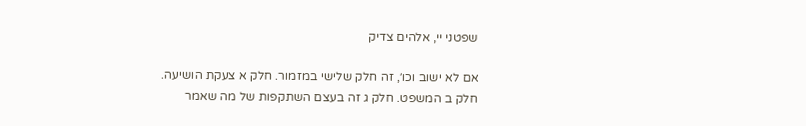שפטני יי, אלהים צדיק

אם לא ישוב וכו׳, זה חלק שלישי במזמור. חלק א צעקת הושיעה. חלק ב המשפט. חלק ג זה בעצם השתקפות של מה שאמר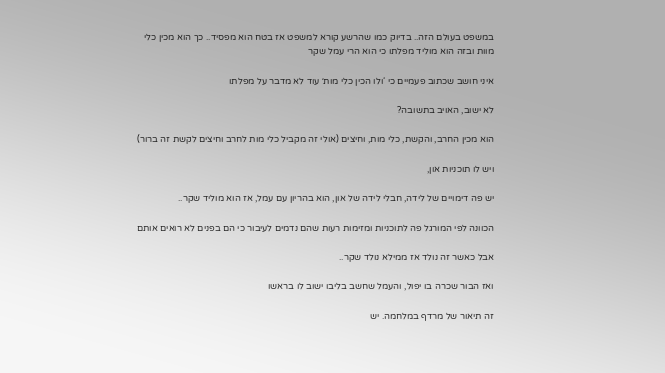במשפט בעולם הזה.. בדיוק כמו שהרשע קורא למשפט אז בטח הוא מפסיד.. כך הוא מכין כלי מוות ובזה הוא מוליד מפלתו כי הוא הרי עמל שקר

איני חושב שכתוב פעמיים כי ‘ולו הכין כלי מות׳ עוד לא מדבר על מפלתו

לא ישוב, האויב בתשובה?

הוא מכין החרב, והקשת, כלי מות, וחיצים (אולי זה מקביל כלי מות לחרב וחיצים לקשת זה ברור)

ויש לו תוכניות און,

יש פה דימויים של לידה, חבלי לידה של און, הוא בהריון עם עמל, אז הוא מוליד שקר..

הכוונה לפי המורגל פה לתוכניות ומזימות רעות שהם נדמים לעיבור כי הם בפנים לא רואים אותם

אבל כאשר זה נולד אז ממילא נולד שקר..

ואז הבור שכרה בו יפול, והעמל שחשב בליבו ישוב לו בראשו

זה תיאור של מרדף במלחמה. יש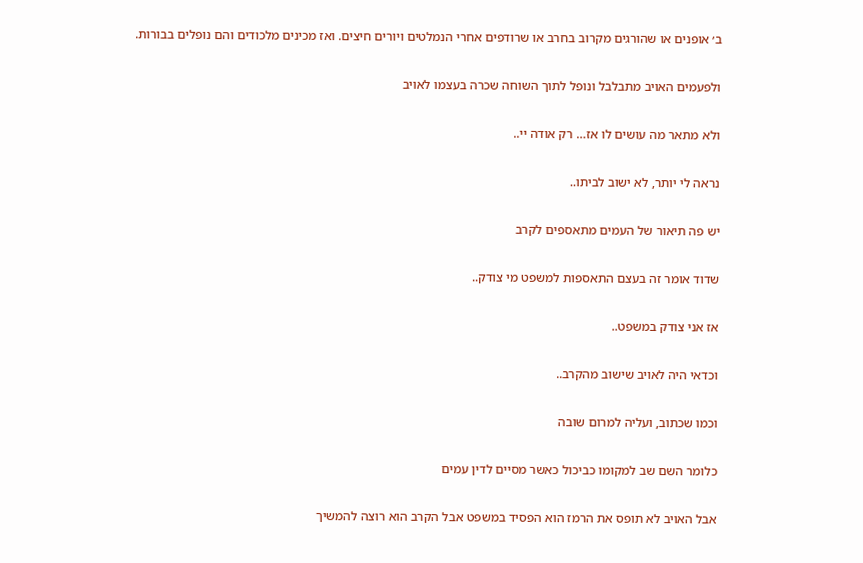ב׳ אופנים או שהורגים מקרוב בחרב או שרודפים אחרי הנמלטים ויורים חיצים. ואז מכינים מלכודים והם נופלים בבורות.

ולפעמים האויב מתבלבל ונופל לתוך השוחה שכרה בעצמו לאויב

ולא מתאר מה עושים לו אז… רק אודה יי..

נראה לי יותר, לא ישוב לביתו..

יש פה תיאור של העמים מתאספים לקרב

שדוד אומר זה בעצם התאספות למשפט מי צודק..

אז אני צודק במשפט..

וכדאי היה לאויב שישוב מהקרב..

וכמו שכתוב, ועליה למרום שובה

כלומר השם שב למקומו כביכול כאשר מסיים לדין עמים

אבל האויב לא תופס את הרמז הוא הפסיד במשפט אבל הקרב הוא רוצה להמשיך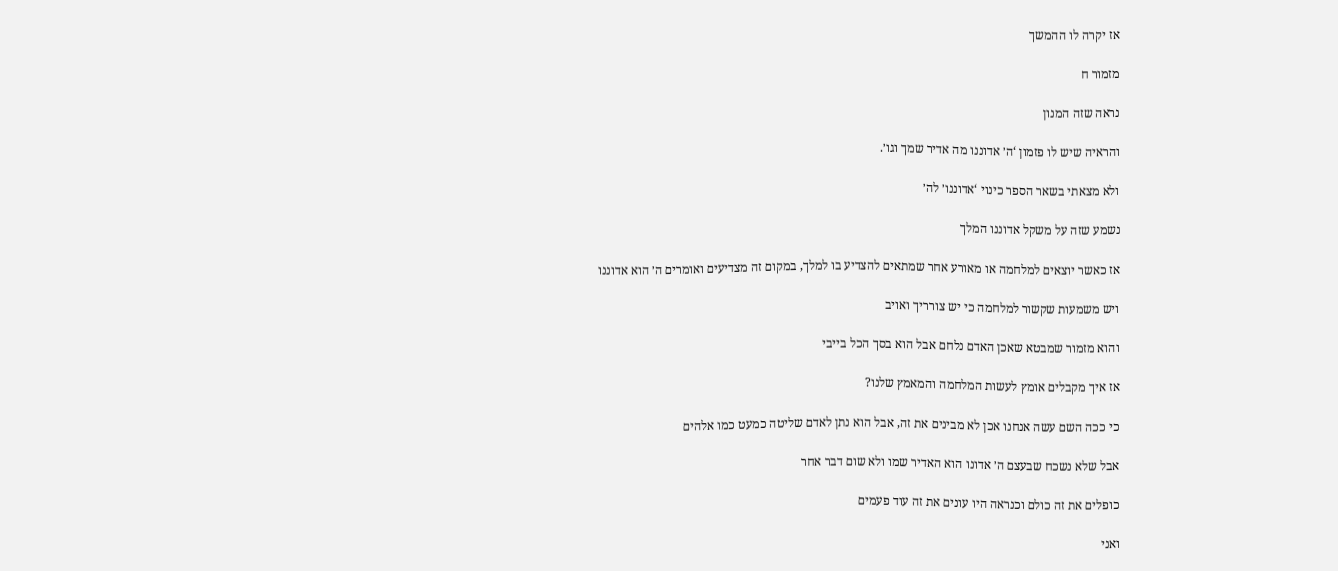אז יקרה לו ההמשך

מזמור ח

נראה שזה המנון

והראיה שיש לו פזמון ‘ה׳ אדוננו מה אדיר שמך וגו׳.

ולא מצאתי בשאר הספר כינוי ‘אדוננו׳ לה׳

נשמע שזה על משקל אדוננו המלך

אז כאשר יוצאים למלחמה או מאורע אחר שמתאים להצדיע בו למלך, במקום זה מצדיעים ואומרים ה׳ הוא אדוננו

ויש משמעות שקשור למלחמה כי יש צורריך ואויב

והוא מזמור שמבטא שאכן האדם נלחם אבל הוא בסך הכל בייבי

אז איך מקבלים אומץ לעשות המלחמה והמאמץ שלנו?

כי ככה השם עשה אנחנו אכן לא מבינים את זה, אבל הוא נתן לאדם שליטה כמעט כמו אלהים

אבל שלא נשכח שבעצם ה׳ אדונו הוא האדיר שמו ולא שום דבר אחר

כופלים את זה כולם וכנראה היו עונים את זה עוד פעמים

ואני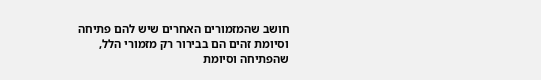חושב שהמזמורים האחרים שיש להם פתיחה וסיומת זהים הם בבירור רק מזמורי הלל, שהפתיחה וסיומת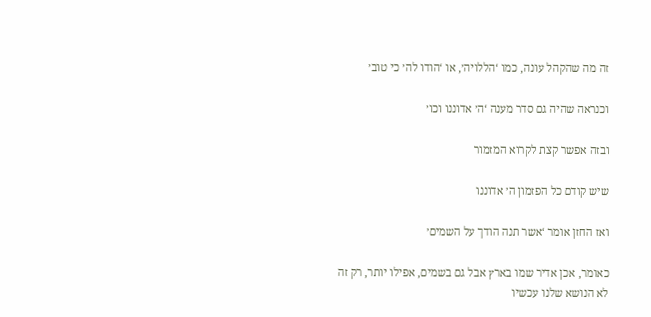זה מה שהקהל עונה, כמו ‘הללויה׳, או ‘הודו לה׳ כי טוב׳

וכנראה שהיה גם סדר מענה ‘ה׳ אדוננו וכו׳

ובזה אפשר קצת לקרוא המזמור

שיש קודם כל הפזמון ה׳ אדוננו

ואז החזן אומר ‘אשר תנה הודך על השמים׳

כאומר, אכן אדיר שמו בארץ אבל גם בשמים, אפילו יותר, רק זה לא הנושא שלנו עכשיו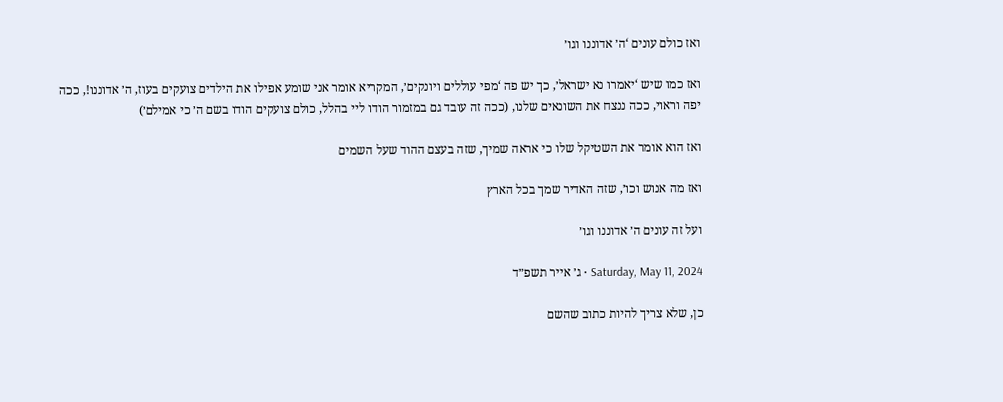ואז כולם עונים ‘ה׳ אדוננו וגו׳

ואז כמו שיש ‘יאמרו נא ישראל׳, כך יש פה ‘מפי עוללים ויונקים׳, המקריא אומר אני שומע אפילו את הילדים צועקים בעוז, ה׳ אדוננו!, ככה יפה וראוי, ככה ננצח את השונאים שלנו, (ככה זה עובד גם במזמור הודו ליי בהלל, כולם צועקים הודו בשם ה׳ כי אמילם׳)

ואז הוא אומר את השטיקל שלו כי אראה שמיך, שזה בעצם ההוד שעל השמים

ואז מה אנוש וכו׳, שזה האדיר שמך בכל הארץ

ועל זה עונים ה׳ אדוננו וגו׳

Saturday, May 11, 2024 • ג׳ אייר תשפ״ד

כן, שלא צריך להיות כתוב שהשם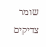שומר צדיקים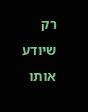רק שיודע אותו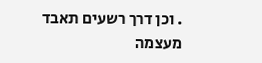. וכן דרך רשעים תאבד מעצמה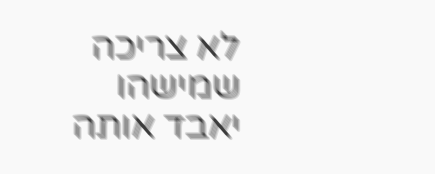לא צריכה שמישהו יאבד אותה